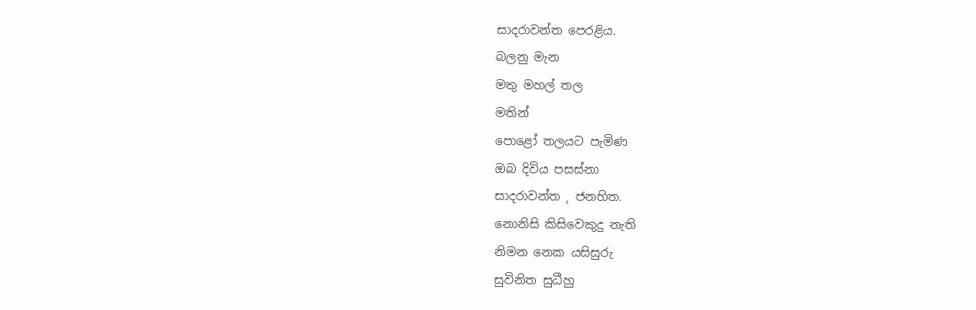සාදරාවන්ත පෙරළිය.
බලනු මැන
මතු මහල් තල
මතින්
පොළෝ තලයට පැමිණ
ඔබ දිවිය පසස්නා
සාදරාවන්ත ¸ ජනහිත.
නොනිසි කිසිවෙකුදු නැති
නිමන නෙක යසිසුරු
සුවිනිත සුධීහු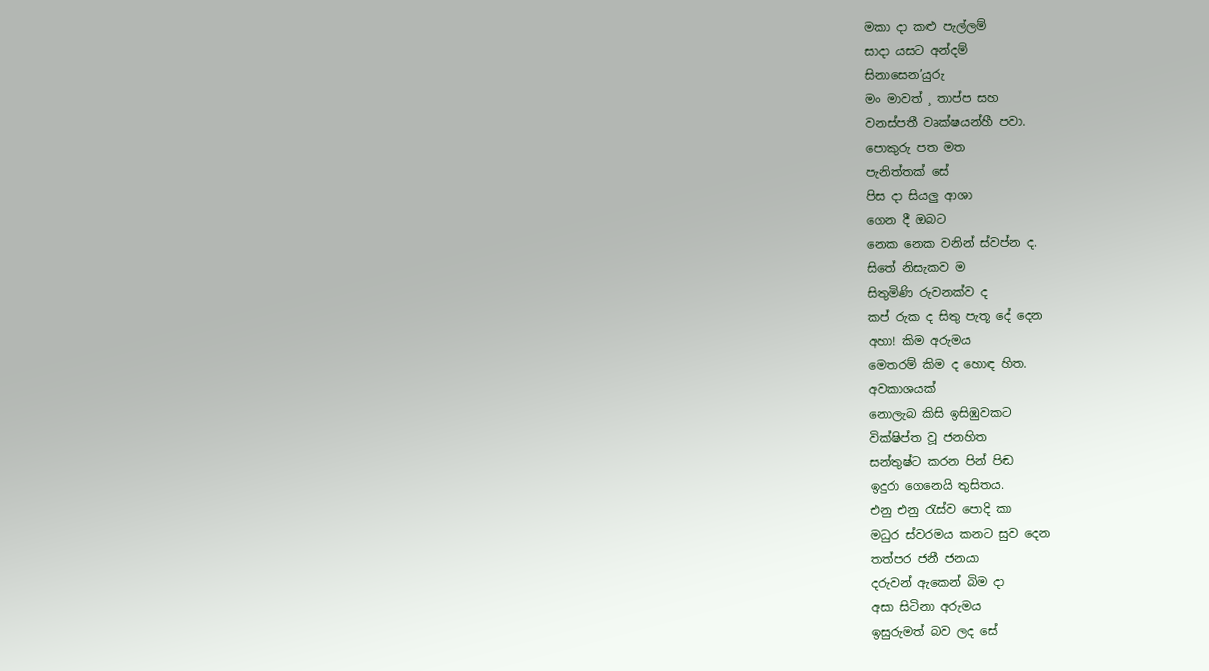මකා දා කළු පැල්ලම්
සාදා යසට අන්දම්
සිනාසෙන’යුරු
මං මාවත් ¸ තාප්ප සහ
වනස්පතී වෘක්ෂයන්හී පවා.
පොකුරු පත මත
පැනිත්තක් සේ
පිස දා සියලු ආශා
ගෙන දී ඔබට
නෙක නෙක වනින් ස්වප්න ද.
සිතේ නිසැකව ම
සිතුමිණි රුවනක්ව ද
කප් රුක ද සිතු පැතූ දේ දෙන
අහා! කිම අරුමය
මෙතරම් කිම ද හොඳ හිත.
අවකාශයක්
නොලැබ කිසි ඉසිඹුවකට
වික්ෂිප්ත වූ ජනහිත
සන්තුෂ්ට කරන පින් පිඬ
ඉදුරා ගෙනෙයි තුසිතය.
එනු එනු රැස්ව පොදි කා
මධුර ස්වරමය කනට සුව දෙන
තත්පර ජනී ජනයා
දරුවන් ඇකෙන් බිම දා
අසා සිටිනා අරුමය
ඉසුරුමත් බව ලද සේ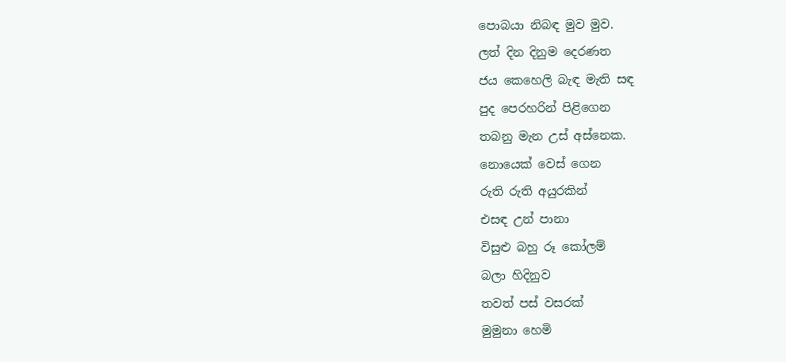පොබයා නිබඳ මුව මුව.
ලත් දින දිනුම දෙරණත
ජය කෙහෙලි බැඳ මැති සඳ
පුද පෙරහරින් පිළිගෙන
තබනු මැන උස් අස්නෙක.
නොයෙක් වෙස් ගෙන
රුති රුති අයුරකින්
එසඳ උන් පානා
විසුළු බහු රූ කෝලම්
බලා හිදිනුව
තවත් පස් වසරක්
මුමුනා හෙමි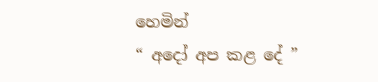හෙමින්
“ අදෝ අප කළ දේ ”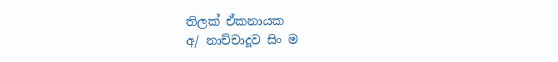තිලක් ඒකනායක
අ/ නාච්චාදූව සිං ම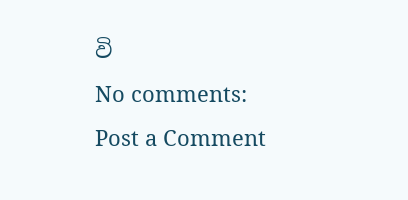වි
No comments:
Post a Comment